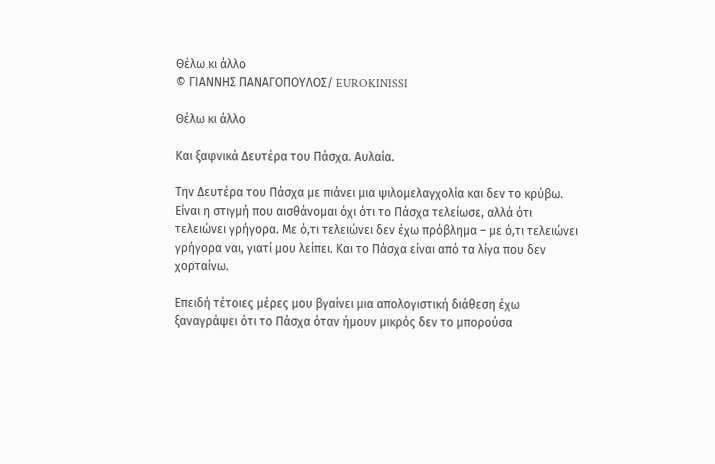Θέλω κι άλλο
© ΓΙΑΝΝΗΣ ΠΑΝΑΓΟΠΟΥΛΟΣ/ EUROKINISSI

Θέλω κι άλλο

Και ξαφνικά Δευτέρα του Πάσχα. Αυλαία.

Την Δευτέρα του Πάσχα με πιάνει μια ψιλομελαγχολία και δεν το κρύβω. Είναι η στιγμή που αισθάνομαι όχι ότι το Πάσχα τελείωσε, αλλά ότι τελειώνει γρήγορα. Με ό,τι τελειώνει δεν έχω πρόβλημα – με ό,τι τελειώνει γρήγορα ναι, γιατί μου λείπει. Και το Πάσχα είναι από τα λίγα που δεν χορταίνω.

Επειδή τέτοιες μέρες μου βγαίνει μια απολογιστική διάθεση έχω ξαναγράψει ότι το Πάσχα όταν ήμουν μικρός δεν το μπορούσα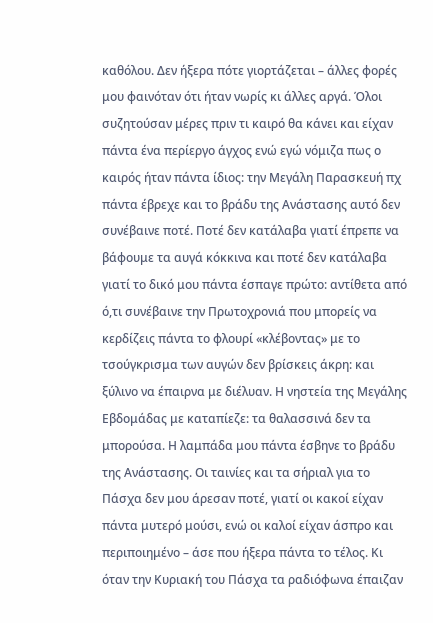καθόλου. Δεν ήξερα πότε γιορτάζεται – άλλες φορές μου φαινόταν ότι ήταν νωρίς κι άλλες αργά. Όλοι συζητούσαν μέρες πριν τι καιρό θα κάνει και είχαν πάντα ένα περίεργο άγχος ενώ εγώ νόμιζα πως ο καιρός ήταν πάντα ίδιος: την Μεγάλη Παρασκευή πχ πάντα έβρεχε και το βράδυ της Ανάστασης αυτό δεν συνέβαινε ποτέ. Ποτέ δεν κατάλαβα γιατί έπρεπε να βάφουμε τα αυγά κόκκινα και ποτέ δεν κατάλαβα γιατί το δικό μου πάντα έσπαγε πρώτο: αντίθετα από ό,τι συνέβαινε την Πρωτοχρονιά που μπορείς να κερδίζεις πάντα το φλουρί «κλέβοντας» με το τσούγκρισμα των αυγών δεν βρίσκεις άκρη: και ξύλινο να έπαιρνα με διέλυαν. Η νηστεία της Μεγάλης Εβδομάδας με καταπίεζε: τα θαλασσινά δεν τα μπορούσα. Η λαμπάδα μου πάντα έσβηνε το βράδυ της Ανάστασης. Οι ταινίες και τα σήριαλ για το Πάσχα δεν μου άρεσαν ποτέ, γιατί οι κακοί είχαν πάντα μυτερό μούσι, ενώ οι καλοί είχαν άσπρο και περιποιημένο – άσε που ήξερα πάντα το τέλος. Κι όταν την Κυριακή του Πάσχα τα ραδιόφωνα έπαιζαν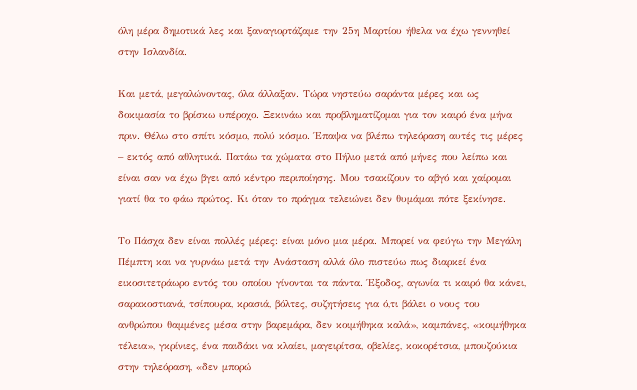όλη μέρα δημοτικά λες και ξαναγιορτάζαμε την 25η Μαρτίου ήθελα να έχω γεννηθεί στην Ισλανδία.

Και μετά, μεγαλώνοντας, όλα άλλαξαν. Τώρα νηστεύω σαράντα μέρες και ως δοκιμασία το βρίσκω υπέροχο. Ξεκινάω και προβληματίζομαι για τον καιρό ένα μήνα πριν. Θέλω στο σπίτι κόσμο, πολύ κόσμο. Έπαψα να βλέπω τηλεόραση αυτές τις μέρες – εκτός από αθλητικά. Πατάω τα χώματα στο Πήλιο μετά από μήνες που λείπω και είναι σαν να έχω βγει από κέντρο περιποίησης. Μου τσακίζουν το αβγό και χαίρομαι γιατί θα το φάω πρώτος. Κι όταν το πράγμα τελειώνει δεν θυμάμαι πότε ξεκίνησε.

Το Πάσχα δεν είναι πολλές μέρες: είναι μόνο μια μέρα. Μπορεί να φεύγω την Μεγάλη Πέμπτη και να γυρνάω μετά την Ανάσταση αλλά όλο πιστεύω πως διαρκεί ένα εικοσιτετράωρο εντός του οποίου γίνονται τα πάντα. Έξοδος, αγωνία τι καιρό θα κάνει, σαρακοστιανά, τσίπουρα, κρασιά, βόλτες, συζητήσεις για ό,τι βάλει ο νους του ανθρώπου θαμμένες μέσα στην βαρεμάρα, δεν κοιμήθηκα καλά», καμπάνες, «κοιμήθηκα τέλεια», γκρίνιες, ένα παιδάκι να κλαίει, μαγειρίτσα, οβελίες, κοκορέτσια, μπουζούκια στην τηλεόραση, «δεν μπορώ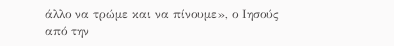άλλο να τρώμε και να πίνουμε», ο Ιησούς από την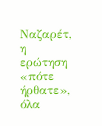Ναζαρέτ, η ερώτηση «πότε ήρθατε», όλα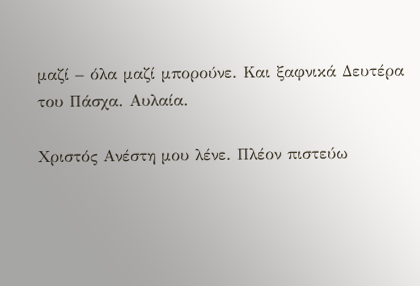μαζί – όλα μαζί μπορούνε. Και ξαφνικά Δευτέρα του Πάσχα. Αυλαία.

Χριστός Ανέστη μου λένε. Πλέον πιστεύω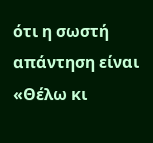ότι η σωστή απάντηση είναι «Θέλω κι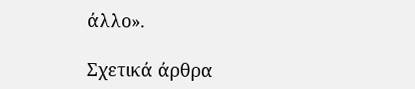άλλο».

Σχετικά άρθρα